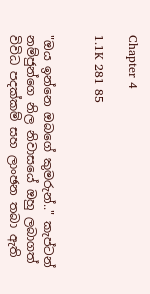Chapter 4

1.1K 281 85


"ඔය ඉන්නෙ ඔබගේ කුමරුන්.." කැප්ටන් නම්ජුන්ගෙ නිල නිවාසයේ ඔහු ලබාගත් විවිධ පදක්කම් සහ ලාංඡන තබා ඇති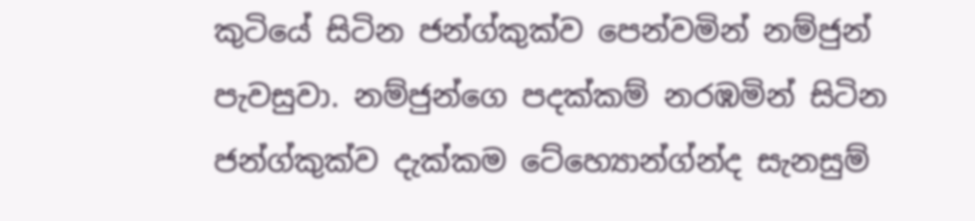කුටියේ සිටින ජන්ග්කුක්ව පෙන්වමින් නම්ජුන් පැවසුවා. නම්ජුන්ගෙ පදක්කම් නරඹමින් සිටින ජන්ග්කුක්ව දැක්කම ටේහ්‍යොන්ග්න්ද සැනසුම්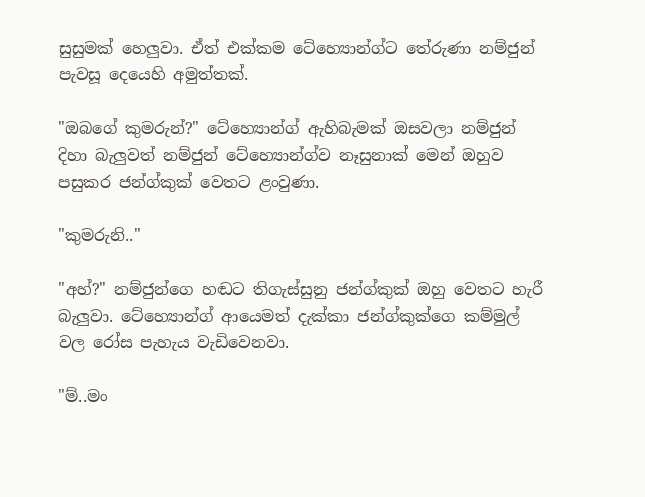සුසුමක් හෙලුවා. ඒත් එක්කම ටේහ්‍යොන්ග්ට තේරුණා නම්ජුන් පැවසූ දෙයෙහි අමුත්තක්.

"ඔබගේ කුමරුන්?" ටේහ්‍යොන්ග් ඇහිබැමක් ඔසවලා නම්ජුන් දිහා බැලුවත් නම්ජුන් ටේහ්‍යොන්ග්ව නෑසුනාක් මෙන් ඔහුව පසුකර ජන්ග්කුක් වෙතට ළංවුණා.

"කුමරුනි.."

"අහ්?" නම්ජුන්ගෙ හඬට තිගැස්සුනු ජන්ග්කුක් ඔහු වෙතට හැරී බැලුවා. ටේහ්‍යොන්ග් ආයෙමත් දැක්කා ජන්ග්කුක්ගෙ කම්මුල් වල රෝස පැහැය වැඩිවෙනවා.

"ම්..මං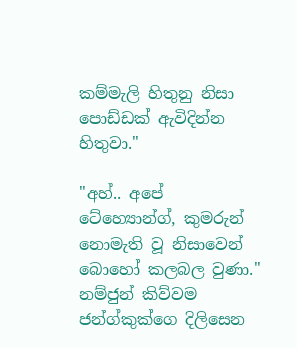කම්මැලි හිතුනු නිසා පොඩ්ඩක් ඇවිදින්න හිතුවා."

"අහ්.. අපේ ටේහ්‍යොන්ග්, කුමරුන් නොමැති වූ නිසාවෙන් බොහෝ කලබල වුණා." නම්ජුන් කිව්වම ජන්ග්කුක්ගෙ දිලිසෙන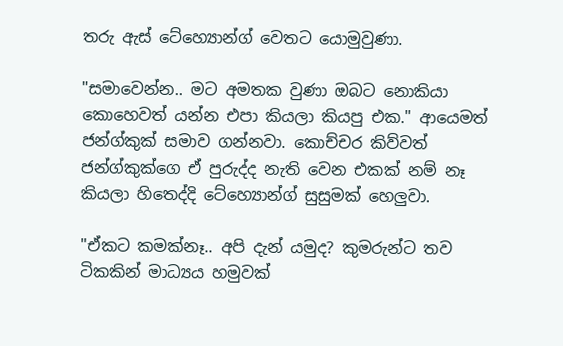තරු ඇස් ටේහ්‍යොන්ග් වෙතට යොමුවුණා.

"සමාවෙන්න.. මට අමතක වුණා ඔබට නොකියා කොහෙවත් යන්න එපා කියලා කියපු එක." ආයෙමත් ජන්ග්කුක් සමාව ගන්නවා. කොච්චර කිව්වත් ජන්ග්කුක්ගෙ ඒ පුරුද්ද නැති වෙන එකක් නම් නෑ කියලා හිතෙද්දි ටේහ්‍යොන්ග් සුසුමක් හෙලුවා.

"ඒකට කමක්නෑ.. අපි දැන් යමුද? කුමරුන්ට තව ටිකකින් මාධ්‍යය හමුවක්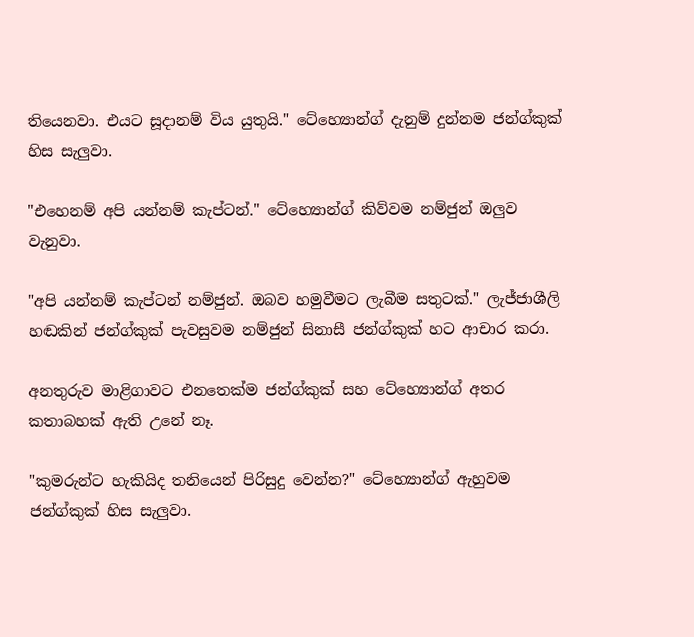තියෙනවා. එයට සූදානම් විය යුතුයි." ටේහ්‍යොන්ග් දැනුම් දුන්නම ජන්ග්කුක් හිස සැලුවා.

"එහෙනම් අපි යන්නම් කැප්ටන්." ටේහ්‍යොන්ග් කිව්වම නම්ජුන් ඔලුව වැනුවා.

"අපි යන්නම් කැප්ටන් නම්ජුන්. ඔබව හමුවීමට ලැබීම සතුටක්." ලැජ්ජාශීලි හඬකින් ජන්ග්කුක් පැවසුවම නම්ජුන් සිනාසී ජන්ග්කුක් හට ආචාර කරා.

අනතුරුව මාළිගාවට එනතෙක්ම ජන්ග්කුක් සහ ටේහ්‍යොන්ග් අතර කතාබහක් ඇති උනේ නෑ.

"කුමරුන්ට හැකියිද තනියෙන් පිරිසුදු වෙන්න?" ටේහ්‍යොන්ග් ඇහුවම ජන්ග්කුක් හිස සැලුවා.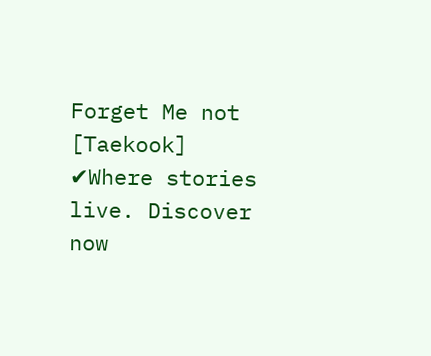Forget Me not [Taekook] ✔Where stories live. Discover now